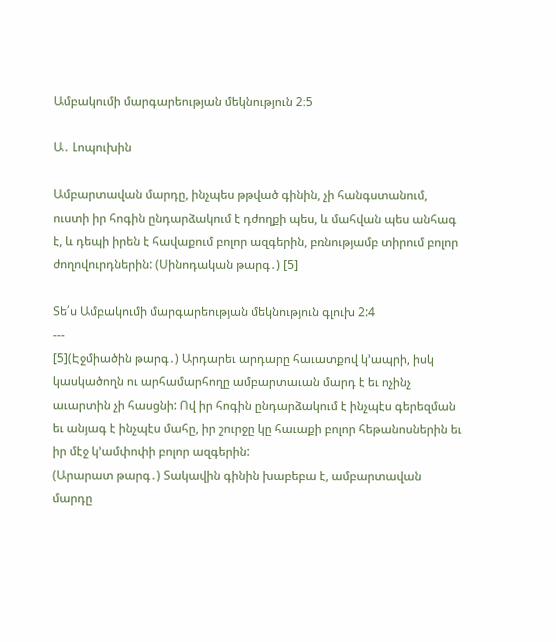Ամբակումի մարգարեության մեկնություն 2։5

Ա․ Լոպուխին

Ամբարտավան մարդը, ինչպես թթված գինին, չի հանգստանում, ուստի իր հոգին ընդարձակում է դժողքի պես, և մահվան պես անհագ է, և դեպի իրեն է հավաքում բոլոր ազգերին, բռնությամբ տիրում բոլոր ժողովուրդներին: (Սինոդական թարգ․) [5]

Տե՛ս Ամբակումի մարգարեության մեկնություն գլուխ 2:4
---
[5](Էջմիածին թարգ․) Արդարեւ արդարը հաւատքով կ՚ապրի, իսկ կասկածողն ու արհամարհողը ամբարտաւան մարդ է եւ ոչինչ աւարտին չի հասցնի: Ով իր հոգին ընդարձակում է ինչպէս գերեզման եւ անյագ է ինչպէս մահը, իր շուրջը կը հաւաքի բոլոր հեթանոսներին եւ իր մէջ կ՚ամփոփի բոլոր ազգերին:
(Արարատ թարգ․) Տակավին գինին խաբեբա է, ամբարտավան մարդը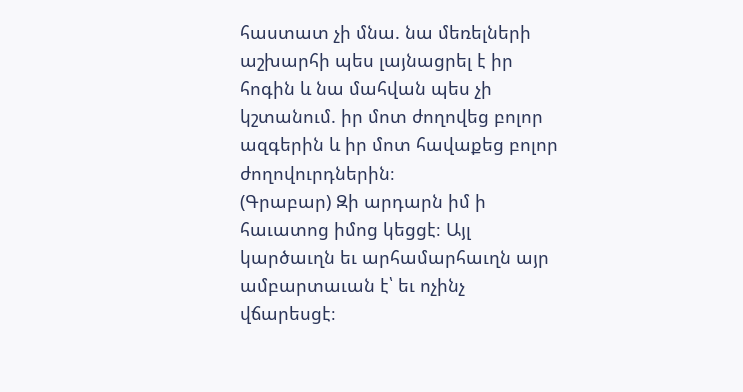հաստատ չի մնա. նա մեռելների աշխարհի պես լայնացրել է իր հոգին և նա մահվան պես չի կշտանում. իր մոտ ժողովեց բոլոր ազգերին և իր մոտ հավաքեց բոլոր ժողովուրդներին։
(Գրաբար) Զի արդարն իմ ի հաւատոց իմոց կեցցէ։ Այլ կարծաւղն եւ արհամարհաւղն այր ամբարտաւան է՝ եւ ոչինչ վճարեսցէ։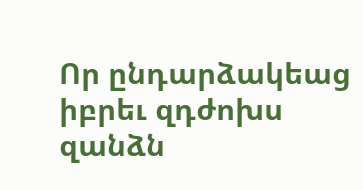Որ ընդարձակեաց իբրեւ զդժոխս զանձն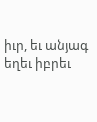իւր, եւ անյագ եղեւ իբրեւ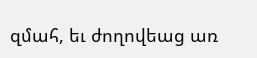զմահ, եւ ժողովեաց առ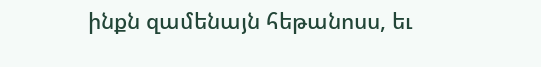ինքն զամենայն հեթանոսս, եւ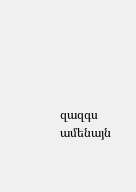զազգս ամենայն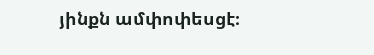յինքն ամփոփեսցէ։